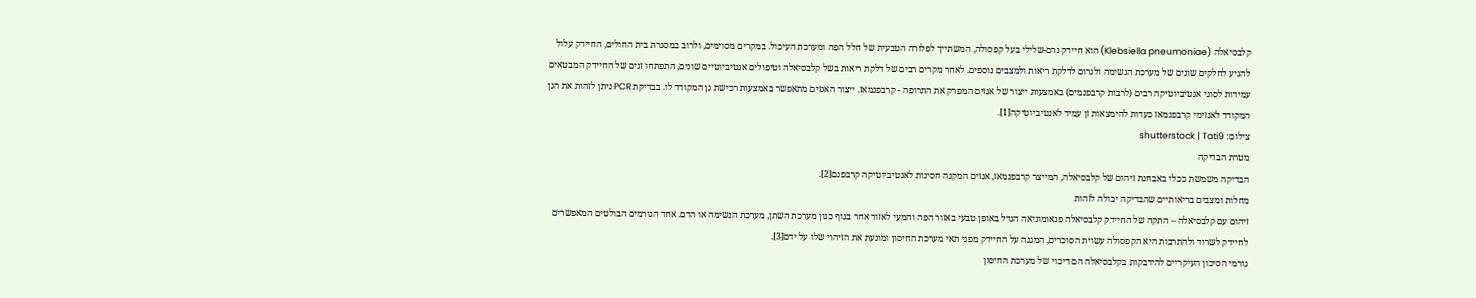קלבסיאלה (Klebsiella pneumoniae) הוא חיידק גרם-שלילי בעל קפסולה, המשתייך לפלורה הטבעית של חלל הפה ומערכת העיכול. במקרים מסוימים, ולרוב במסגרת בית החולים, החיידק עלול להגיע לחלקים שונים של מערכת הנשימה ולגרום לדלקת ריאות ולמצבים נוספים. לאחר מקרים רבים של דלקת ריאות בשל קלבסיאלה וטיפולים אנטיביוטיים שונים, התפתחו זנים של החיידק המבטאים עמידות לסוגי אנטיביוטיקה רבים (לרבות קרבפנמים) באמצעות ייצור של אנזים המפרק את התרופה - קרבפנמאז. ייצור האנזים מתאפשר באמצעות רכישת גן המקודד לו. בבדיקת PCR ניתן לזהות את הגן המקודד לאנזימי קרבפנמאז כעדות להימצאות זן עמיד לאנטיביוטיקה[1].
צילום: shutterstock | Tati9
מטרת הבדיקה
הבדיקה משמשת ככלי באבחנת זיהום של קלבסיאלה, המייצר קרבפנמאז, אנזים המקנה חסינות לאנטיביוטיקה קרבפנם[2].
מחלות ומצבים בריאותיים שהבדיקה יכולה לזהות
זיהום עם קלבסיאלה – התקה של החיידק קלבסיאלה פנאומוניאה הגדל באופן טבעי באזור הפה והמעי לאזור אחר בגוף כגון מערכת השתן, מערכת הנשימה או הדם. אחד הגורמים הבולטים המאפשרים לחיידק לשרוד ולהתרבות היא הקפסולה עשוית הסוכרים, המגנה על החיידק מפני תאי מערכת החיסון ומונעת את הזיהוי שלו על ידם[3].
גורמי הסיכון העיקריים להידבקות בקלבסיאלה הם דיכוי של מערכת החיסון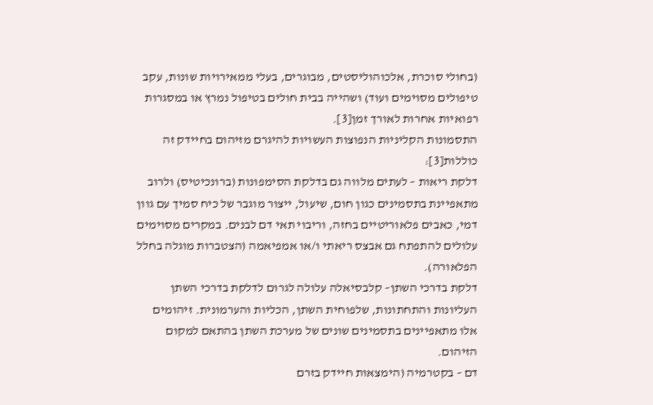(בחולי סוכרת, אלכוהוליסטים, מבוגרים, בעלי ממאירויות שונות, עקב טיפולים מסוימים ועוד) ושהייה בבית חולים בטיפול נמרץ או במסגרות רפואיות אחרות לאורך זמן[3].
התסמונות הקליניות הנפוצות העשויות להיגרם מזיהום בחיידק זה כוללות[3]:
דלקת ריאות – לעתים מלווה גם בדלקת הסימפונות (ברונכיטיס) ולרוב מתאפיינת בתסמינים כגון חום, שיעול, ייצור מוגבר של כיח סמיך עם גוון דמי, כאבים פלאוריטיים בחזה, וריבוי תאי דם לבנים. במקרים מסוימים עלולים להתפתח גם אבצס ריאתי ו/או אמפיאמה (הצטברות מוגלה בחלל הפלאורה).
דלקת בדרכי השתן– קלבסיאלה עלולה לגרום לדלקת בדרכי השתן העליונות והתחתונות, שלפוחית השתן, הכליות והערמונית. זיהומים אלו מתאפיינים בתסמינים שונים של מערכת השתן בהתאם למקום הזיהום.
דם – בקטרמיה (הימצאות חיידק בזרם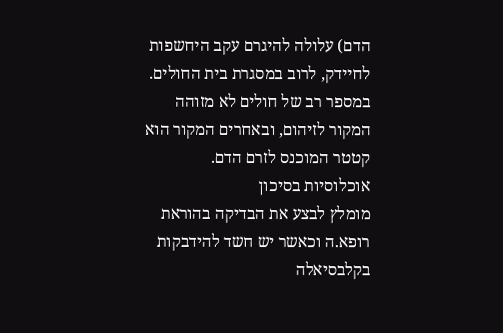הדם) עלולה להיגרם עקב היחשפות לחיידק, לרוב במסגרת בית החולים. במספר רב של חולים לא מזוהה המקור לזיהום, ובאחרים המקור הוא קטטר המוכנס לזרם הדם.
אוכלוסיות בסיכון
מומלץ לבצע את הבדיקה בהוראת רופא.ה וכאשר יש חשד להידבקות בקלבסיאלה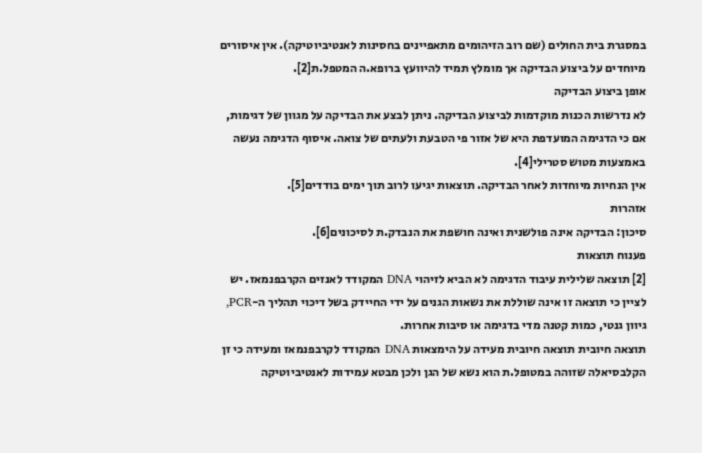במסגרת בית החולים (שם רוב הזיהומים מתאפיינים בחסינות לאנטיביוטיקה). אין איסורים מיוחדים על ביצוע הבדיקה אך מומלץ תמיד להיוועץ ברופא.ה המטפל.ת[2].
אופן ביצוע הבדיקה
לא נדרשות הכנות מוקדמות לביצוע הבדיקה. ניתן לבצע את הבדיקה על מגוון של דגימות, אם כי הדגימה המועדפת היא של אזור פי הטבעת ולעתים של צואה. איסוף הדגימה נעשה באמצעות מטוש סטרילי[4].
אין הנחיות מיוחדות לאחר הבדיקה. תוצאות יגיעו לרוב תוך ימים בודדים[5].
אזהרות
סיכון: הבדיקה אינה פולשנית ואינה חושפת את הנבדק.ת לסיכונים[6].
פענוח תוצאות
[2] תוצאה שלילית עיבוד הדגימה לא הביא לזיהוי DNA המקודד לאנזים הקרבפנמאז. יש לציין כי תוצאה זו אינה שוללת את נשאות הגנים על ידי החיידק בשל דיכוי תהליך ה-PCR, גיוון גנטי, כמות קטנה מדי בדגימה או סיבות אחרות.
תוצאה חיובית תוצאה חיובית מעידה על הימצאות DNA המקודד לקרבפנמאז ומעידה כי זן הקלבסיאלה שזוהה במטופל.ת הוא נשא של הגן ולכן מבטא עמידות לאנטיביוטיקה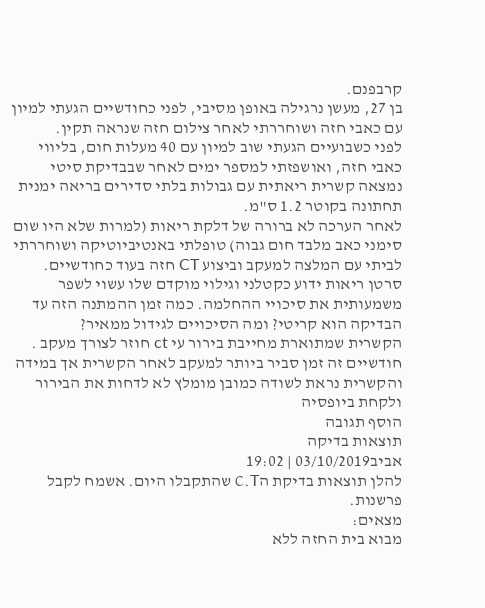קרבפנם.
בן 27, מעשן נרגילה באופן מסיבי, לפני כחודשיים הגעתי למיון עם כאבי חזה ושוחררתי לאחר צילום חזה שנראה תקין.
לפני כשבועיים הגעתי שוב למיון עם 40 מעלות חום, בליווי כאבי חזה, ואושפזתי למספר ימים לאחר שבבדיקת סיטי נמצאה קשרית ריאתית עם גבולות בלתי סדירים בריאה ימנית תחתונה בקוטר 1.2 ס"מ.
לאחר הערכה לא ברורה של דלקת ריאות (למרות שלא היו שום סימני כאב מלבד חום גבוה) טופלתי באנטיביוטיקה ושוחררתי לביתי עם המלצה למעקב וביצוע CT חזה בעוד כחודשיים. סרטן ריאות ידוע כקטלני וגילוי מוקדם שלו עשוי לשפר משמעותית את סיכויי ההחלמה. כמה זמן ההמתנה הזה עד הבדיקה הוא קריטי? ומה הסיכויים לגידול ממאיר?
הקשרית שמתוארת מחייבת בירור עי ct חוזר לצורך מעקב . חודשיים זה זמן סביר ביותר למעקב לאחר הקשרית אך במידה והקשרית נראת לשודה כמובן מומלץ לא לדחות את הבירור ולקחת ביופסיה
הוסף תגובה
תוצאות בדיקה
אביב03/10/2019 | 19:02
להלן תוצאות בדיקת הC.T שהתקבלו היום. אשמח לקבל פרשנות.
מצאים:
מבוא בית החזה ללא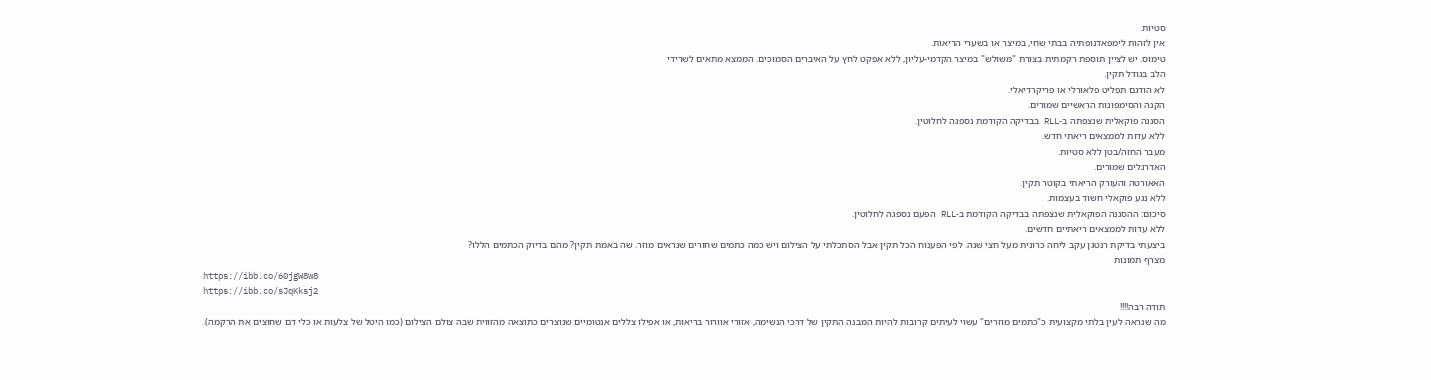סטיות.
אין לזהות לימפאדנופתיה בבתי שחי, במיצר או בשערי הריאות.
טימוס. יש לציין תוספת רקמתית בצורת "משולש" במיצר הקדמי-עליון, ללא אפקט לחץ על האיברים הסמוכים. הממצא מתאים לשרידי
הלב בגודל תקין.
לא הודגם תפליט פלאורלי או פריקרדיאלי.
הקנה והסימפונות הראשיים שמורים.
הסננה פוקאלית שנצפתה ב-RLL בבדיקה הקודמת נספגה לחלוטין.
ללא עדות לממצאים ריאתי חדש.
מעבר החזה/בטן ללא סטיות.
האדרנלים שמורים.
האאורטה והעורק הריאתי בקוטר תקין.
ללא נגע פוקאלי חשוד בעצמות.
סיכום: ההסננה הפוקאלית שנצפתה בבדיקה הקודמת ב-RLL הפעם נספגה לחלוטין.
ללא עדות לממצאים ריאתיים חדשים.
ביצעתי בדיקת רנטגן עקב ליחה כרונית מעל חצי שנה. לפי הפענוח הכל תקין אבל הסתכלתי על הצילום ויש כמה כתמים שחורים שנראים מוזר. שה באמת תקין? מהם בדיוק הכתמים הללו?
מצרף תמונות
https://ibb.co/60jgW8w8
https://ibb.co/sJqKksj2
תודה רבה!!!!
מה שנראה לעין בלתי מקצועית כ"כתמים מוזרים" עשוי לעיתים קרובות להיות המבנה התקין של דרכי הנשימה, אזורי אוורור בריאות, או אפילו צללים אנטומיים שנוצרים כתוצאה מהזווית שבה צולם הצילום (כמו היטל של צלעות או כלי דם שחוצים את הרקמה).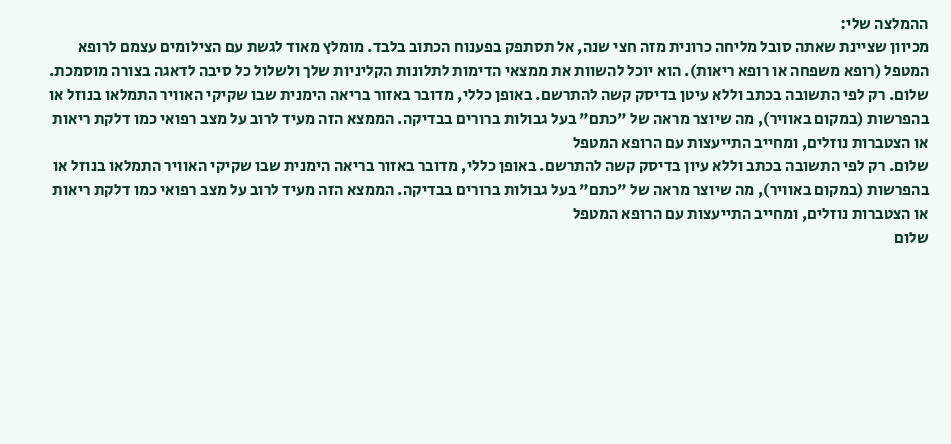ההמלצה שלי:
מכיוון שציינת שאתה סובל מליחה כרונית מזה חצי שנה, אל תסתפק בפענוח הכתוב בלבד. מומלץ מאוד לגשת עם הצילומים עצמם לרופא המטפל (רופא משפחה או רופא ריאות). הוא יוכל להשוות את ממצאי הדימות לתלונות הקליניות שלך ולשלול כל סיבה לדאגה בצורה מוסמכת.
שלום. רק לפי התשובה בכתב וללא עיטן בדיסק קשה להתרשם. באופן כללי, מדובר באזור בריאה הימנית שבו שקיקי האוויר התמלאו בנוזל או בהפרשות (במקום באוויר), מה שיוצר מראה של "כתם" בעל גבולות ברורים בבדיקה. הממצא הזה מעיד לרוב על מצב רפואי כמו דלקת ריאות או הצטברות נוזלים, ומחייב התייעצות עם הרופא המטפל
שלום. רק לפי התשובה בכתב וללא עיון בדיסק קשה להתרשם. באופן כללי, מדובר באזור בריאה הימנית שבו שקיקי האוויר התמלאו בנוזל או בהפרשות (במקום באוויר), מה שיוצר מראה של "כתם" בעל גבולות ברורים בבדיקה. הממצא הזה מעיד לרוב על מצב רפואי כמו דלקת ריאות או הצטברות נוזלים, ומחייב התייעצות עם הרופא המטפל
שלום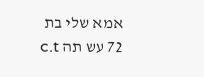אמא שלי בת 72 עש תה c.t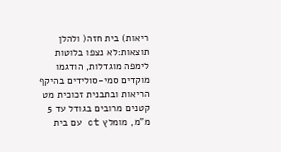ריאות) בית חזה( ולהלן תוצאות:לא נצפו בלוטות לימפה מוגדלות, הודגמו מוקדים סמי-סולידים בהיקף הריאות ובתבנית זכוכית מט קטנים מרובים בגודל עד 5 מ"מ, מומלץ ct עם בית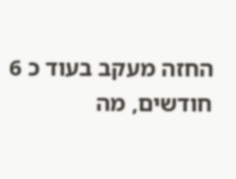החזה מעקב בעוד כ 6 חודשים, מה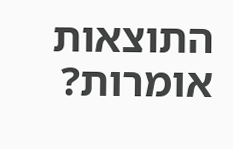התוצאות אומרות?